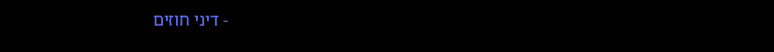- דיני חוזים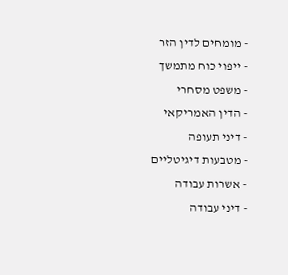- מומחים לדין הזר
- ייפוי כוח מתמשך
- משפט מסחרי
- הדין האמריקאי
- דיני תעופה
- מטבעות דיגיטליים
- אשרות עבודה
- דיני עבודה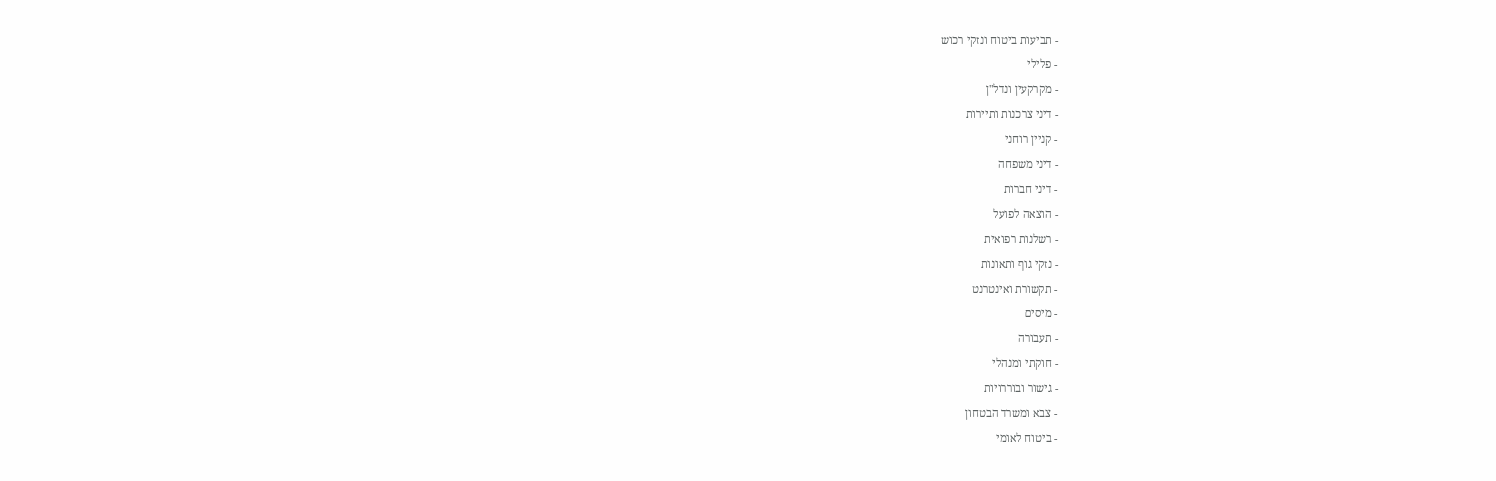- תביעות ביטוח ונזקי רכוש
- פלילי
- מקרקעין ונדל"ן
- דיני צרכנות ותיירות
- קניין רוחני
- דיני משפחה
- דיני חברות
- הוצאה לפועל
- רשלנות רפואית
- נזקי גוף ותאונות
- תקשורת ואינטרנט
- מיסים
- תעבורה
- חוקתי ומנהלי
- גישור ובוררויות
- צבא ומשרד הבטחון
- ביטוח לאומי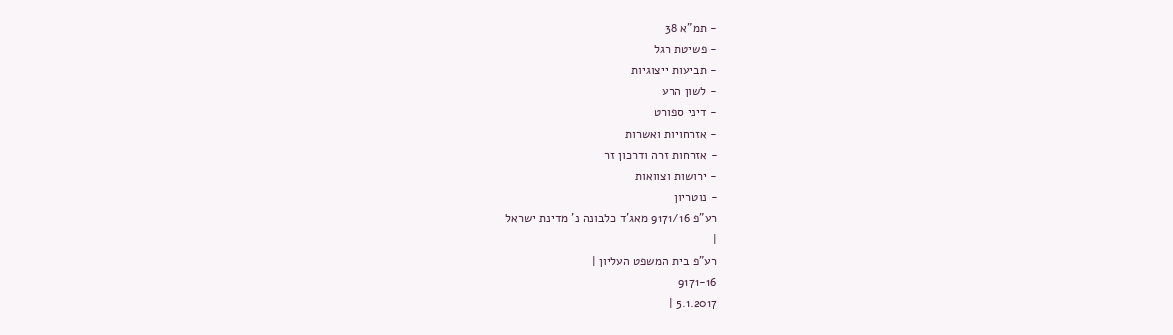- תמ"א 38
- פשיטת רגל
- תביעות ייצוגיות
- לשון הרע
- דיני ספורט
- אזרחויות ואשרות
- אזרחות זרה ודרכון זר
- ירושות וצוואות
- נוטריון
רע"פ 9171/16 מאג'ד כלבונה נ' מדינת ישראל
|
רע"פ בית המשפט העליון |
9171-16
5.1.2017 |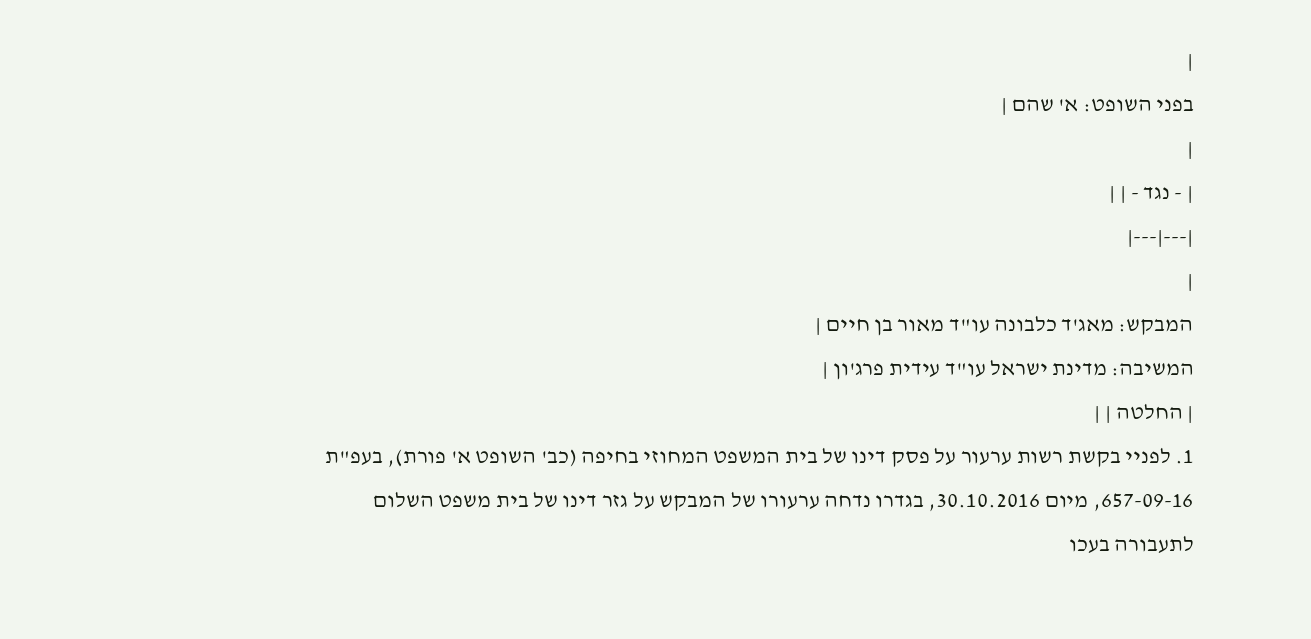|
בפני השופט: א' שהם |
|
| - נגד - | |
|---|---|
|
המבקש: מאג'ד כלבונה עו"ד מאור בן חיים |
המשיבה: מדינת ישראל עו"ד עידית פרג'ון |
| החלטה | |
1. לפניי בקשת רשות ערעור על פסק דינו של בית המשפט המחוזי בחיפה (כב' השופט א' פורת), בעפ"ת 657-09-16, מיום 30.10.2016, בגדרו נדחה ערעורו של המבקש על גזר דינו של בית משפט השלום לתעבורה בעכו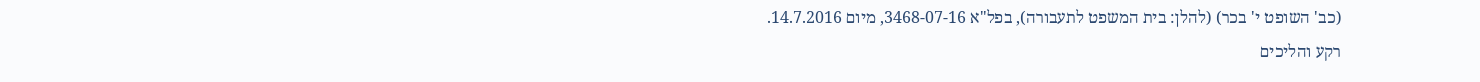(כב' השופט י' בכר) (להלן: בית המשפט לתעבורה), בפל"א 3468-07-16, מיום 14.7.2016.
רקע והליכים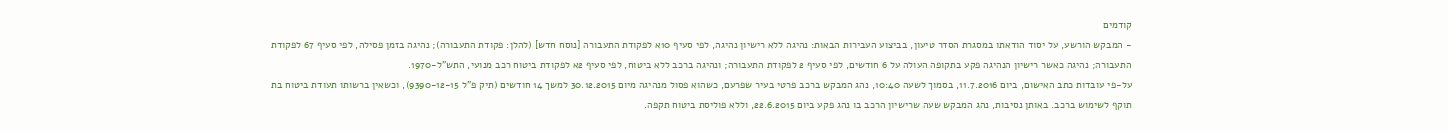קודמים
- המבקש הורשע, על יסוד הודאתו במסגרת הסדר טיעון, בביצוע העבירות הבאות: נהיגה ללא רישיון נהיגה, לפי סעיף 10א לפקודת התעבורה [נוסח חדש] (להלן: פקודת התעבורה); נהיגה בזמן פסילה, לפי סעיף 67 לפקודת התעבורה; נהיגה כאשר רישיון הנהיגה פקע בתקופה העולה על 6 חודשים, לפי סעיף 2 לפקודת התעבורה; ונהיגה ברכב ללא ביטוח, לפי סעיף 2א לפקודת ביטוח רכב מנועי, התש"ל-1970.
על-פי עובדות כתב האישום, ביום 11.7.2016, בסמוך לשעה 10:40, נהג המבקש ברכב פרטי בעיר שפרעם, כשהוא פסול מנהיגה מיום 30.12.2015 למשך 14 חודשים (תיק פ"ל 9390-12-15), וכשאין ברשותו תעודת ביטוח בת תוקף לשימוש ברכב. באותן נסיבות, נהג המבקש שעה שרישיון הרכב בו נהג פקע ביום 22.6.2015, וללא פוליסת ביטוח תקפה.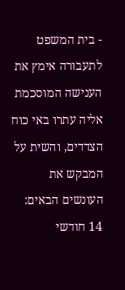- בית המשפט לתעבורה אימץ את הענישה המוסכמת אליה עתרו באי כוח הצדדים, והשית על המבקש את העונשים הבאים: 14 חודשי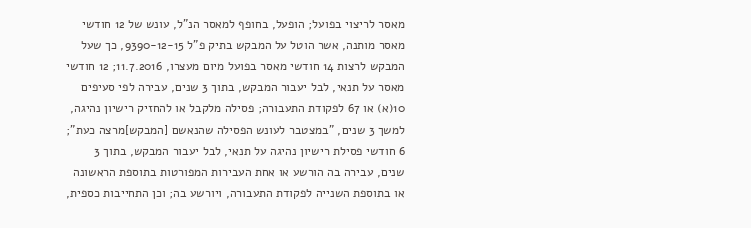מאסר לריצוי בפועל; הופעל, בחופף למאסר הנ"ל, עונש של 12 חודשי מאסר מותנה, אשר הוטל על המבקש בתיק פ"ל 9390-12-15, כך שעל המבקש לרצות 14 חודשי מאסר בפועל מיום מעצרו, 11.7.2016; 12 חודשי מאסר על תנאי, לבל יעבור המבקש, בתוך 3 שנים, עבירה לפי סעיפים 10(א) או 67 לפקודת התעבורה; פסילה מלקבל או להחזיק רישיון נהיגה, למשך 3 שנים, "במצטבר לעונש הפסילה שהנאשם [המבקש]מרצה כעת"; 6 חודשי פסילת רישיון נהיגה על תנאי, לבל יעבור המבקש, בתוך 3 שנים, עבירה בה הורשע או אחת העבירות המפורטות בתוספת הראשונה או בתוספת השנייה לפקודת התעבורה, ויורשע בה; וכן התחייבות כספית,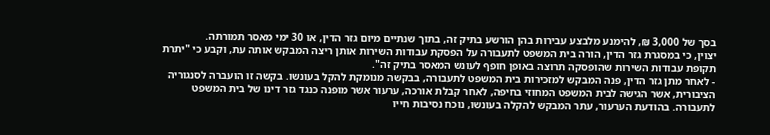בסך של 3,000 ₪, להימנע מלבצע עבירות בהן הורשע בתיק זה, בתוך שנתיים מיום גזר הדין, או 30 ימי מאסר תמורתה.
יצוין, כי במסגרת גזר הדין, הורה בית המשפט לתעבורה על הפסקת עבודות השירות אותן ריצה המבקש אותה עת, וקבע כי "יתרת תקופת עבודות השירות שהופסקה תרוצה באופן חופף לעונש המאסר בתיק זה".
- לאחר מתן גזר הדין, פנה המבקש למזכירות בית המשפט לתעבורה, בבקשה מנומקת להקל בעונשו. בקשה זו הועברה לסנגוריה הציבורית, אשר הגישה לבית המשפט המחוזי בחיפה, לאחר קבלת אורכה, ערעור אשר מופנה כנגד גזר דינו של בית המשפט לתעבורה. בהודעת הערעור, עתר המבקש להקלה בעונשו, נוכח נסיבות חייו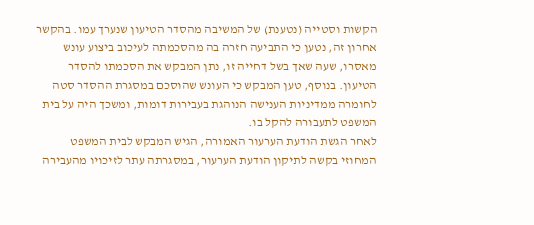הקשות וסטייה (נטענת) של המשיבה מהסדר הטיעון שנערך עמו. בהקשר אחרון זה, נטען כי התביעה חזרה בה מהסכמתה לעיכוב ביצוע עונש מאסרו, שעה שאך בשל דחייה זו, נתן המבקש את הסכמתו להסדר הטיעון. בנוסף, טען המבקש כי העונש שהוסכם במסגרת ההסדר סטה לחומרה ממדיניות הענישה הנוהגת בעבירות דומות, ומשכך היה על בית המשפט לתעבורה להקל בו.
לאחר הגשת הודעת הערעור האמורה, הגיש המבקש לבית המשפט המחוזי בקשה לתיקון הודעת הערעור, במסגרתה עתר לזיכויו מהעבירה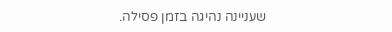שעניינה נהיגה בזמן פסילה.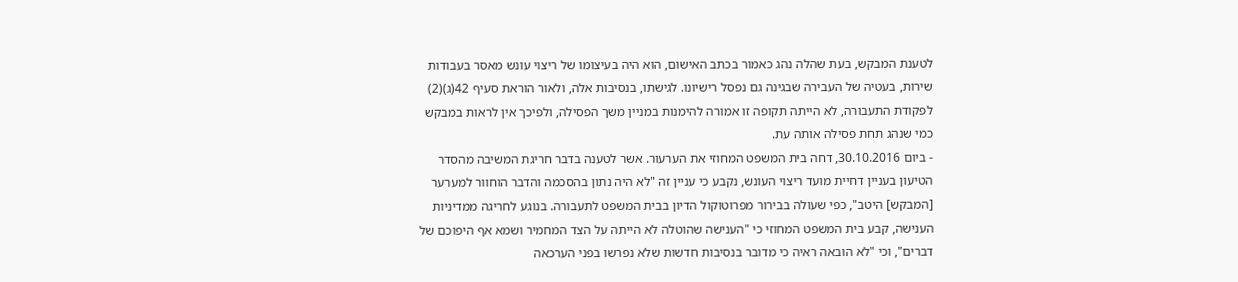לטענת המבקש, בעת שהלה נהג כאמור בכתב האישום, הוא היה בעיצומו של ריצוי עונש מאסר בעבודות שירות, בעטיה של העבירה שבגינה גם נפסל רישיונו. לגישתו, בנסיבות אלה, ולאור הוראת סעיף 42(ג)(2) לפקודת התעבורה, לא הייתה תקופה זו אמורה להימנות במניין משך הפסילה, ולפיכך אין לראות במבקש כמי שנהג תחת פסילה אותה עת.
- ביום 30.10.2016, דחה בית המשפט המחוזי את הערעור. אשר לטענה בדבר חריגת המשיבה מהסדר הטיעון בעניין דחיית מועד ריצוי העונש, נקבע כי עניין זה "לא היה נתון בהסכמה והדבר הוחוור למערער [המבקש] היטב", כפי שעולה בבירור מפרוטוקול הדיון בבית המשפט לתעבורה. בנוגע לחריגה ממדיניות הענישה, קבע בית המשפט המחוזי כי "הענישה שהוטלה לא הייתה על הצד המחמיר ושמא אף היפוכם של דברים", וכי "לא הובאה ראיה כי מדובר בנסיבות חדשות שלא נפרשו בפני הערכאה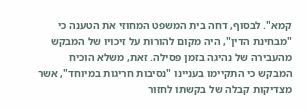קמא". לבסוף, דחה בית המשפט המחוזי את הטענה כי "מבחינת הדין", היה מקום להורות על זיכויו של המבקש מהעבירה של נהיגה בזמן פסילה. זאת, משלא הוכיח המבקש כי התקיימו בעניינו "נסיבות חריגות במיוחד", אשר מצדיקות קבלה של בקשתו לחזור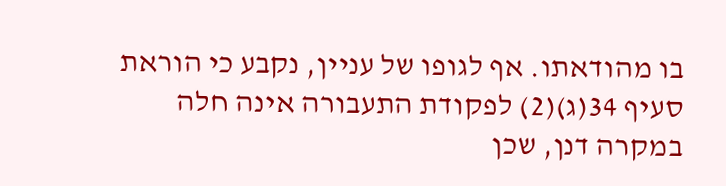בו מהודאתו. אף לגופו של עניין, נקבע כי הוראת סעיף 34(ג)(2) לפקודת התעבורה אינה חלה במקרה דנן, שכן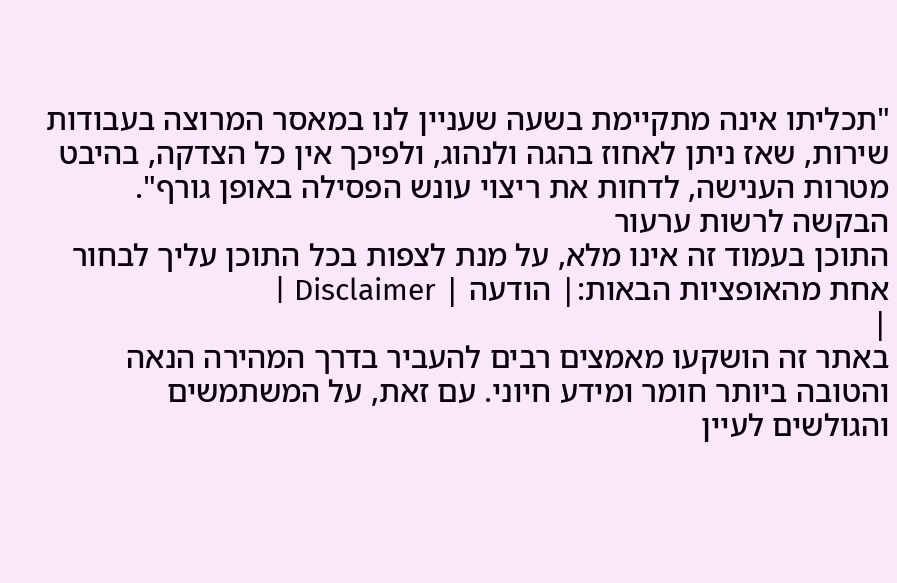"תכליתו אינה מתקיימת בשעה שעניין לנו במאסר המרוצה בעבודות שירות, שאז ניתן לאחוז בהגה ולנהוג, ולפיכך אין כל הצדקה, בהיבט מטרות הענישה, לדחות את ריצוי עונש הפסילה באופן גורף".
הבקשה לרשות ערעור
התוכן בעמוד זה אינו מלא, על מנת לצפות בכל התוכן עליך לבחור אחת מהאופציות הבאות:| הודעה | Disclaimer |
|
באתר זה הושקעו מאמצים רבים להעביר בדרך המהירה הנאה והטובה ביותר חומר ומידע חיוני. עם זאת, על המשתמשים והגולשים לעיין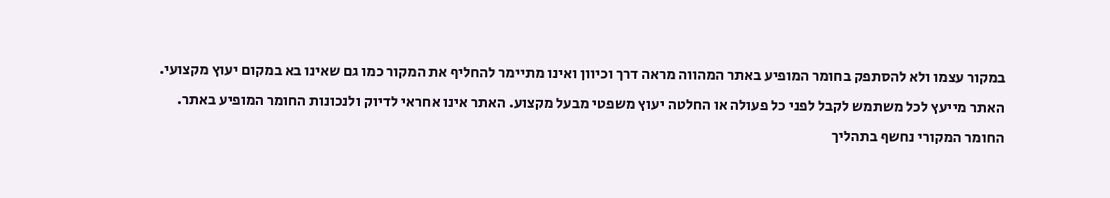במקור עצמו ולא להסתפק בחומר המופיע באתר המהווה מראה דרך וכיוון ואינו מתיימר להחליף את המקור כמו גם שאינו בא במקום יעוץ מקצועי. האתר מייעץ לכל משתמש לקבל לפני כל פעולה או החלטה יעוץ משפטי מבעל מקצוע. האתר אינו אחראי לדיוק ולנכונות החומר המופיע באתר. החומר המקורי נחשף בתהליך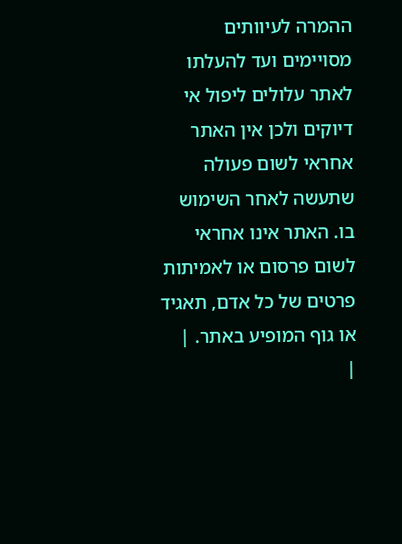ההמרה לעיוותים מסויימים ועד להעלתו לאתר עלולים ליפול אי דיוקים ולכן אין האתר אחראי לשום פעולה שתעשה לאחר השימוש בו. האתר אינו אחראי לשום פרסום או לאמיתות פרטים של כל אדם, תאגיד או גוף המופיע באתר. |
|